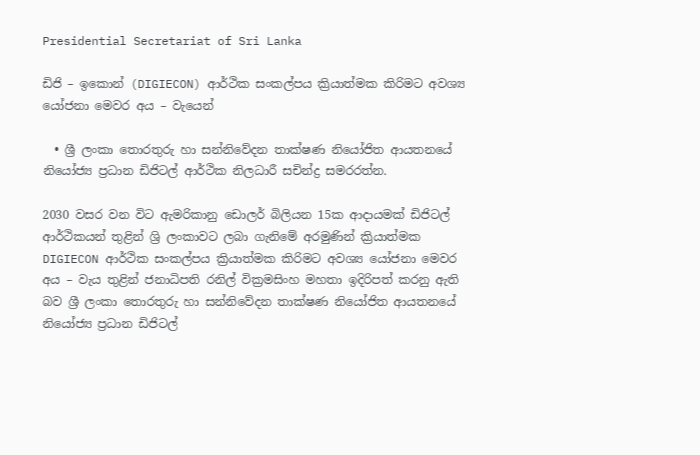Presidential Secretariat of Sri Lanka

ඩිජි – ඉකොන් (DIGIECON) ආර්ථික සංකල්පය ක්‍රියාත්මක කිරිමට අවශ්‍ය යෝජනා මෙවර අය – වැයෙන්

  • ශ්‍රී ලංකා තොරතුරු හා සන්නිවේදන තාක්ෂණ නියෝජිත ආයතනයේ නියෝජ්‍ය ප්‍රධාන ඩිජිටල් ආර්ථික නිලධාරී සචින්ද්‍ර සමරරත්න.

2030 වසර වන විට ඇමරිකානු ඩොලර් බිලියන 15ක ආදායමක් ඩිජිටල් ආර්ථිකයන් තුළින් ශ්‍රි ලංකාවට ලබා ගැනිමේ අරමුණින් ක්‍රියාත්මක DIGIECON ආර්ථික සංකල්පය ක්‍රියාත්මක කිරිමට අවශ්‍ය යෝජනා මෙවර අය – වැය තුළින් ජනාධිපති ‍රනිල් වික්‍රමසිංහ මහතා ඉදිරිපත් කරනු ඇති බව ශ්‍රී ලංකා තොරතුරු හා සන්නිවේදන තාක්ෂණ නියෝජිත ආයතනයේ නියෝජ්‍ය ප්‍රධාන ඩිජිටල්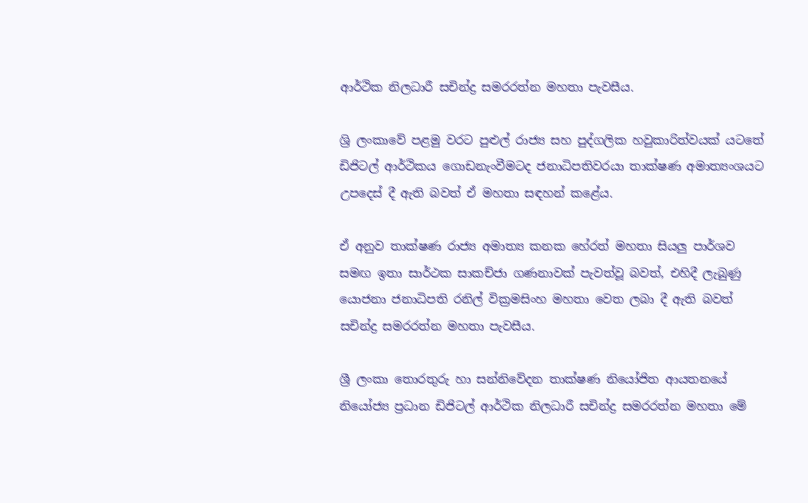ආර්ථික නිලධාරී සචින්ද්‍ර සමරරත්න මහතා පැවසීය.

ශ්‍රි ලංකාවේ පළමු වරට පුළුල් රාජ්‍ය සහ පුද්ගලික හවුකාරිත්වයක් යටතේ ඩිජිටල් ආර්ථිකය ගොඩනැංවීමටද ජනාධිපතිවරයා තාක්ෂණ අමාත්‍යංශයට උපදෙස් දී ඇති බවත් ඒ මහතා සඳහන් කළේය.

ඒ අනුව තාක්ෂණ රාජ්‍ය අමාත්‍ය කනක හේරත් මහතා සියලු පාර්ශව සමඟ ඉතා සාර්ථක සාකච්ජා ගණනාවක් පැවත්වූ බවත්, එහිදී ලැබුණු යොජනා ජනාධිපති රනිල් වික්‍රමසිංහ මහතා වෙත ලබා දී ඇති බවත් සචින්ද්‍ර සමරරත්න මහතා පැවසීය.

ශ්‍රී ලංකා තොරතුරු හා සන්නිවේදන තාක්ෂණ නියෝජිත ආයතනයේ නියෝජ්‍ය ප්‍රධාන ඩිජිටල් ආර්ථික නිලධාරී සචින්ද්‍ර සමරරත්න මහතා මේ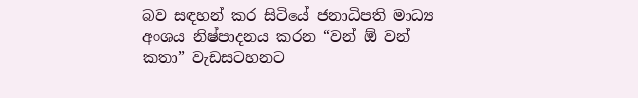බව සඳහන් කර සිටියේ ජනාධිපති මාධ්‍ය අංශය නිෂ්පාදනය කරන “වන් ඕ වන් කතා” වැඩසටහනට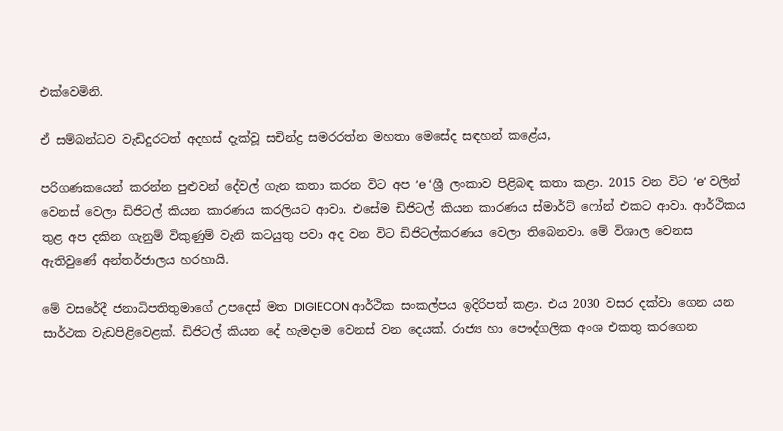එක්වෙමිනි.

ඒ සම්බන්ධව වැඩිදුරටත් අදහස් දැක්වූ සචින්ද්‍ර සමරරත්න මහතා මෙසේද සඳහන් කළේය,

පරිගණකයෙන් කරන්න පුළුවන් දේවල් ගැන කතා කරන විට අප ‘e ‘ශ්‍රී ලංකාව පිළිබඳ කතා කළා. 2015 වන විට ‘e‘ වලින් වෙනස් වෙලා ඩිජිටල් කියන කාරණය කරලියට ආවා. එසේම ඩිජිටල් කියන කාරණය ස්මාර්ට් ෆෝන් එකට ආවා. ආර්ථිකය තුළ අප දකින ගැනුම් විකුණුම් වැනි කටයුතු පවා අද වන විට ඩිජිටල්කරණය වෙලා තිබෙනවා. මේ විශාල වෙනස ඇතිවුණේ අන්තර්ජාලය හරහායි.

මේ වසරේදී ජනාධිපතිතුමාගේ උපදෙස් මත DIGIECON ආර්ථික සංකල්පය ඉදිරිපත් කළා. එය 2030 වසර දක්වා ගෙන යන සාර්ථක වැඩපිළිවෙළක්. ඩිජිටල් කියන දේ හැමදාම වෙනස් වන දෙයක්. රාජ්‍ය හා පෞද්ගලික අංශ එකතු කරගෙන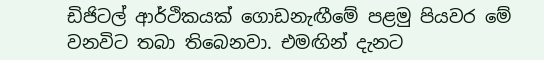ඩිජිටල් ආර්ථිකයක් ගොඩනැඟීමේ පළමු පියවර මේ වනවිට තබා තිබෙනවා. එමඟින් දැනට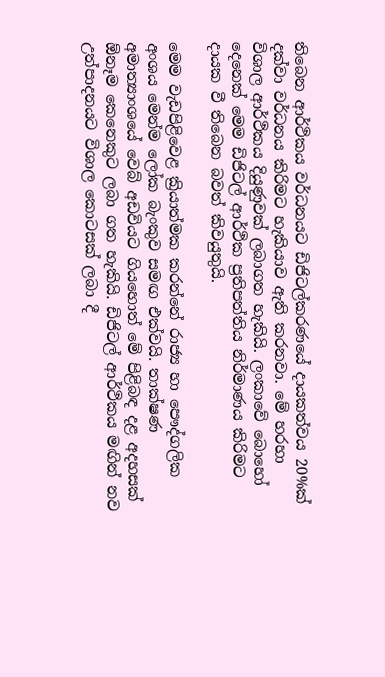තිබෙන ආර්ථිකය වර්ධනයට ඩිජිටල්කරණයේ දායකත්වය 20%ක් දක්වා වර්ධනය කිරිමට හැකියාව ඇති කරනවා. මේ හරහා විශාල ආර්ථිකය දියුණුවක් ලබාගත හැකියි. ලංකාවේ බොහෝ දෙනෙක් මෙම ඩිජිටල් ආර්ථික ප්‍රතිපත්තිය නිර්මාණය කිරිමට දායක වී තිබෙන බවත් කිවයුතුයි.

මෙම වැඩපිළිවෙළ ක්‍රියාත්මක කරන්නේ රාජ්‍ය හා පෞද්ගලික අංශය මෙන්ම ලෝක බැංකුව සමඟ එක්වයි. තාක්ෂණ අමාත්‍යාංශයේ වෙබ් අඩවියට ගියහොත් මේ පිළිබඳ දළ අදහසක් ඕනෑම කෙනෙකුට ලබා ගත හැකියි. ඩිජිටල් ආර්ථිකය මඟින් නව උත්පාදනයට විශාල කොටසක් ලබා දී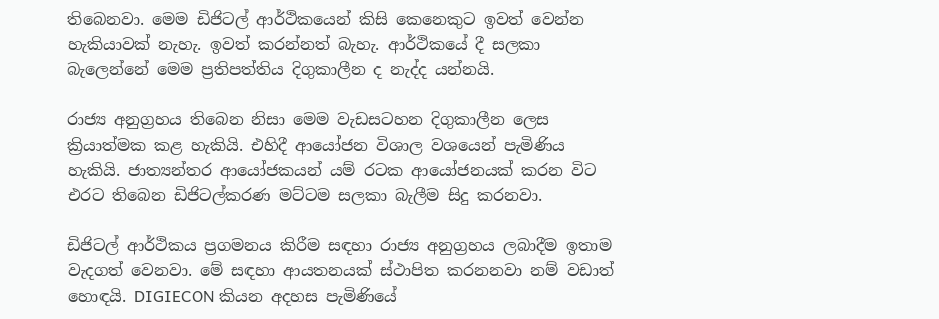තිබෙනවා. මෙම ඩිජිටල් ආර්ථිකයෙන් කිසි කෙනෙකුට ඉවත් වෙන්න හැකියාවක් නැහැ. ඉවත් කරන්නත් බැහැ. ආර්ථිකයේ දී සලකා බැලෙන්නේ මෙම ප්‍රතිපත්තිය දිගුකාලීන ද නැද්ද යන්නයි.

රාජ්‍ය අනුග්‍රහය තිබෙන නිසා මෙම වැඩසටහන දිගුකාලීන ලෙස ක්‍රියාත්මක කළ හැකියි. එහිදී ආයෝජන විශාල වශයෙන් පැමිණිය හැකියි. ජාත්‍යන්තර ආයෝජකයන් යම් රටක ආයෝජනයක් කරන විට එරට තිබෙන ඩිජිටල්කරණ මට්ටම සලකා බැලීම සිදු කරනවා.

ඩිජිටල් ආර්ථිකය ප්‍රගමනය කිරීම සඳහා රාජ්‍ය අනුග්‍රහය ලබාදීම ඉතාම වැදගත් වෙනවා. මේ සඳහා ආයතනයක් ස්ථාපිත කරනනවා නම් වඩාත් හොඳයි. DIGIECON කියන අදහස පැමිණියේ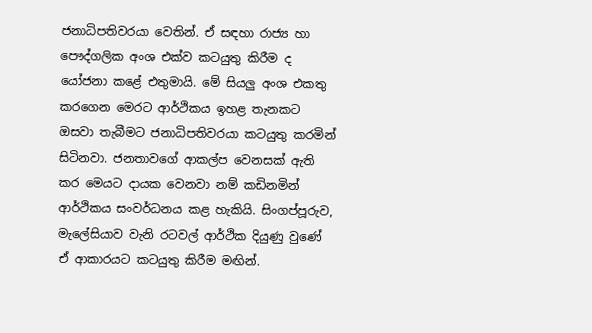ජනාධිපතිවරයා වෙතින්. ඒ සඳහා රාජ්‍ය හා පෞද්ගලික අංශ එක්ව කටයුතු කිරීම ද යෝජනා කළේ එතුමායි. මේ සියලු අංශ එකතු කරගෙන මෙරට ආර්ථිකය ඉහළ තැනකට ඔසවා තැබීමට ජනාධිපතිවරයා කටයුතු කරමින් සිටිනවා. ජනතාවගේ ආකල්ප වෙනසක් ඇති කර මෙයට දායක වෙනවා නම් කඩිනමින් ආර්ථිකය සංවර්ධනය කළ හැකියි. සිංගප්පූරුව, මැලේසියාව වැනි රටවල් ආර්ථික දියුණු වුණේ ඒ ආකාරයට කටයුතු කිරීම මඟින්.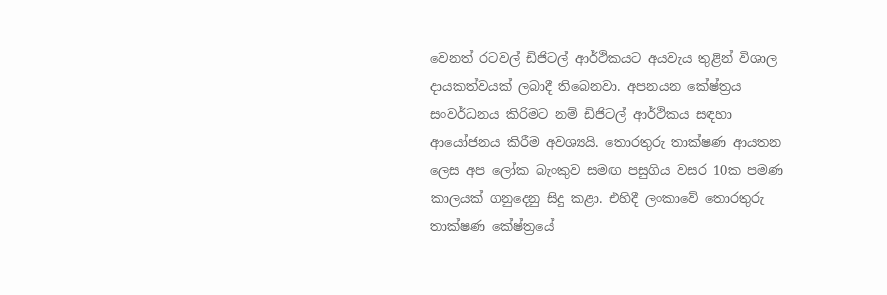වෙනත් රටවල් ඩිජිටල් ආර්ථිකයට අයවැය තුළින් විශාල දායකත්වයක් ලබාදී තිබෙනවා. අපනයන කේෂ්ත්‍රය සංවර්ධනය කිරිමට නම් ඩිජිටල් ආර්ථිකය සඳහා ආයෝජනය කිරීම අවශ්‍යයි. තොරතුරු තාක්ෂණ ආයතන ලෙස අප ලෝක බැංකුව සමඟ පසුගිය වසර 10ක පමණ කාලයක් ගනුදෙනු සිදු කළා. එහිදී ලංකාවේ තොරතුරු තාක්ෂණ කේෂ්ත්‍රයේ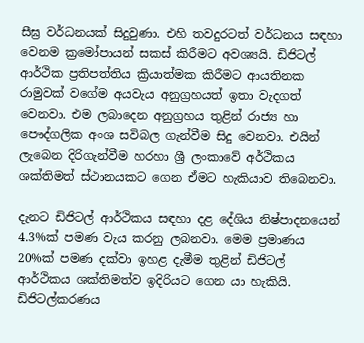සීඝ්‍ර වර්ධනයක් සිදුවුණා. එහි තවදුරටත් වර්ධනය සඳහා වෙනම ක්‍රමෝපායන් සකස් කිරීමට අවශ්‍යයි. ඩිජිටල් ආර්ථික ප්‍රතිපත්තිය ක්‍රියාත්මක කිරීමට ආයතිනක රාමුවක් වගේම අයවැය අනුග්‍රහයත් ඉතා වැදගත් වෙනවා. එම ලබාදෙන අනුග්‍රහය තුළින් රාජ්‍ය හා පෞද්ගලික අංශ සවිබල ගැන්වීම සිදු වෙනවා. එයින් ලැබෙන දිරිගැන්වීම හරහා ශ්‍රී ලංකාවේ අර්ථිකය ශක්තිමත් ස්ථානයකට ගෙන ඒමට හැකියාව තිබෙනවා.

දැනට ඩිජිටල් ආර්ථිකය සඳහා දළ දේශිය නිෂ්පාදනයෙන් 4.3%ක් පමණ වැය කරනු ලබනවා. මෙම ප්‍රමාණය 20%ක් පමණ දක්වා ඉහළ දැමීම තුළින් ඩිජිටල් ආර්ථිකය ශක්තිමත්ව ඉදිරියට ගෙන යා හැකියි. ඩිජිටල්කරණය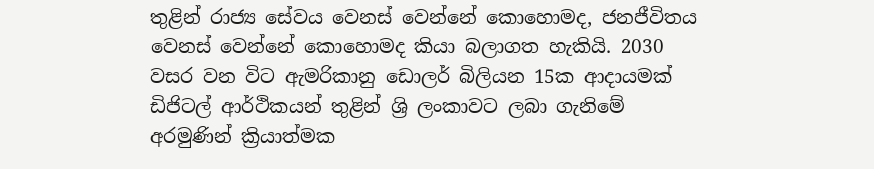තුළින් රාජ්‍ය සේවය වෙනස් වෙන්නේ කොහොමද, ජනජීවිතය වෙනස් වෙන්නේ කොහොමද කියා බලාගත හැකියි. 2030 වසර වන විට ඇමරිකානු ඩොලර් බිලියන 15ක ආදායමක් ඩිජිටල් ආර්ථිකයන් තුළින් ශ්‍රි ලංකාවට ලබා ගැනිමේ අරමුණින් ක්‍රියාත්මක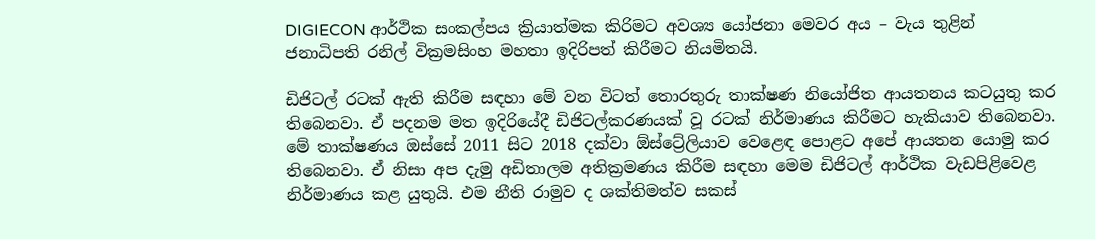DIGIECON ආර්ථික සංකල්පය ක්‍රියාත්මක කිරිමට අවශ්‍ය යෝජනා මෙවර අය – වැය තුළින් ජනාධිපති ‍රනිල් වික්‍රමසිංහ මහතා ඉදිරිපත් කිරීමට නියමිතයි.

ඩිජිටල් රටක් ඇති කිරීම සඳහා මේ වන විටත් තොරතුරු තාක්ෂණ නියෝජිත ආයතනය කටයුතු කර තිබෙනවා. ඒ පදනම මත ඉදිරියේදී ඩිජිටල්කරණයක් වූ රටක් නිර්මාණය කිරීමට හැකියාව තිබෙනවා. මේ තාක්ෂණය ඔස්සේ 2011 සිට 2018 දක්වා ඕස්ට්‍රේලියාව වෙළෙඳ ‍පොළට අපේ ආයතන යොමු කර තිබෙනවා. ඒ නිසා අප දැමු අඩිතාලම අතික්‍රමණය කිරීම සඳහා මෙම ඩිජිටල් ආර්ථික වැඩපිළිවෙළ නිර්මාණය කළ යුතුයි. එම නීති රාමුව ද ශක්තිමත්ව සකස්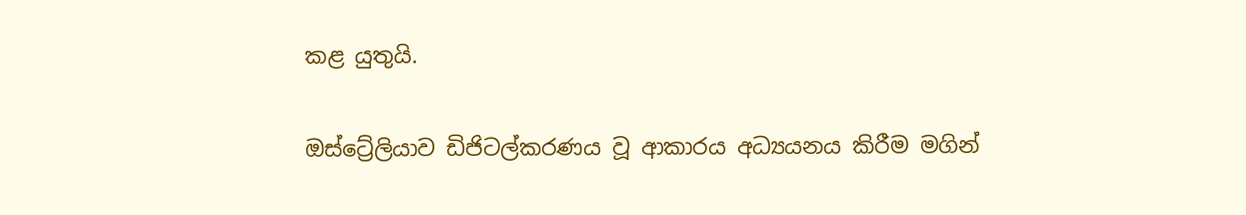කළ යුතුයි.

ඔස්ට්‍රේලියාව ඩිජිටල්කරණය වූ ආකාරය අධ්‍යයනය කිරීම මගින්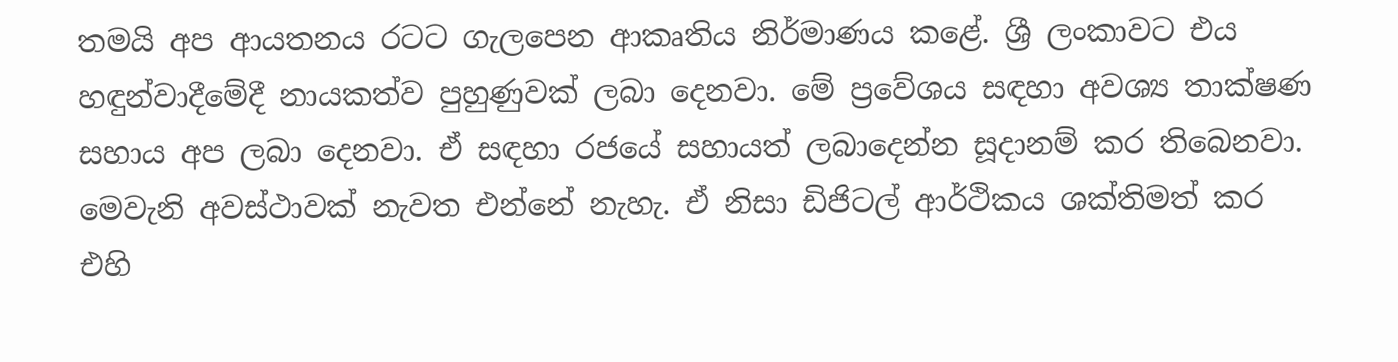තමයි අප ආයතනය රටට ගැලපෙන ආකෘතිය නිර්මාණය කළේ. ශ්‍රී ලංකාවට එය හඳුන්වාදීමේදී නායකත්ව පුහුණුවක් ලබා දෙනවා. මේ ප්‍රවේශය සඳහා අවශ්‍ය තාක්ෂණ සහාය අප ලබා ‍දෙනවා. ඒ සඳහා රජයේ සහායත් ලබාදෙන්න සූදානම් කර තිබෙනවා. මෙවැනි අවස්ථාවක් නැවත එන්නේ නැහැ. ඒ නිසා ඩිජිටල් ආර්ථිකය ශක්තිමත් කර එහි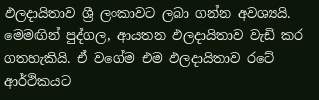ඵලදායිතාව ශ්‍රී ලංකාවට ලබා ගන්න අවශ්‍යයි. මෙමඟින් පුද්ගල, ආයතන ඵලදායිතාව වැඩි කර ගතහැකියි. ඒ වගේම එම ඵලදායිතාව රටේ ආර්ථිකයට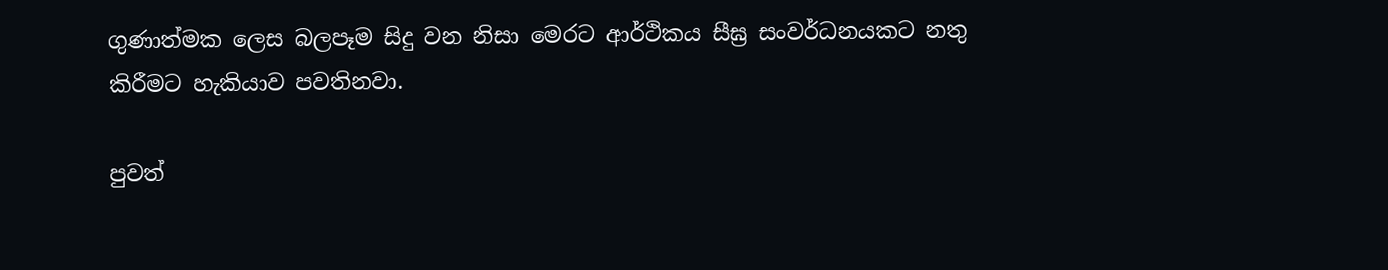ගුණාත්මක ලෙස බලපෑම සිදු වන නිසා මෙරට ආර්ථිකය සීඝ්‍ර සංවර්ධනයකට නතු කිරීමට හැකියාව පවතිනවා.

පුවත්